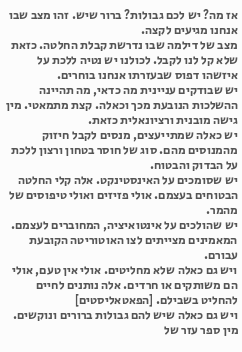אז מה? יש לכם גבולות? ברור שיש. זהו מצב שבו אנחנו מגיעים לקצה.
מצב של דילמה שבו נדרשת קבלת החלטה. כזאת שלא קל לנו לקבל. לכולנו יש נטיה ללכת על איזשהו דפוס שבעזרתו אנחנו בוחרים.
יש שבודקים עניינית מה כדאי, מה תהיינה ההשלכות הנובעת מכך וכאלה. קצת מתמאטי. מין גישה מובנית ורציונאלית כזאת.
יש כאלה שמתייעצים, מנסים לקבל חיזוק מהמנוסים מהם. סוג של חוסר בטחון ורצון ללכת על הבדוק והבטוח.
יש שסומכים על האינסטינקט. אלה קלי החלטה הבטוחים בעצמם. אולי פזיזים ואולי טיפוסים של מהמר.
יש שהולכים על אינטואיציה, המחוברים לעצמם.
המאמינים מצייתים לצו האוטוריטה הקובעת עבורם.
ויש גם כאלה שלא מחליטים. אולי אין טעם, אולי הם משותקים או חרדים. אלה נותנים לחיים להחליט בשבילם. [הפאטאליסטים]
ויש גם כאלה שיש להם גבולות ברורים ונוקשים. מין ספר עזר של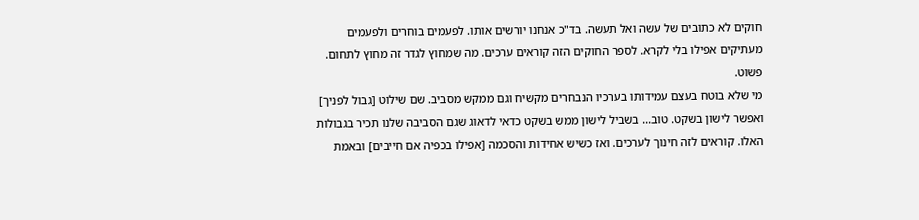חוקים לא כתובים של עשה ואל תעשה. בד"כ אנחנו יורשים אותו. לפעמים בוחרים ולפעמים מעתיקים אפילו בלי לקרא. לספר החוקים הזה קוראים ערכים. מה שמחוץ לגדר זה מחוץ לתחום. פשוט.
מי שלא בוטח בעצם עמידותו בערכיו הנבחרים מקשיח וגם ממקש מסביב. שם שילוט [גבול לפניך] ואפשר לישון בשקט. טוב... בשביל לישון ממש בשקט כדאי לדאוג שגם הסביבה שלנו תכיר בגבולות האלו. קוראים לזה חינוך לערכים. ואז כשיש אחידות והסכמה [אפילו בכפיה אם חייבים] ובאמת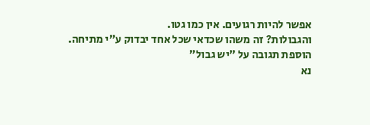אפשר להיות רגועים. אין כמו גטו.
והגבולות? זה משהו שכדאי שכל אחד יבדוק ע"י מתיחה.
הוספת תגובה על "יש גבול"
נא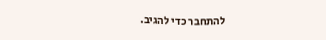להתחבר כדי להגיב.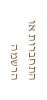התחברות או הרשמה